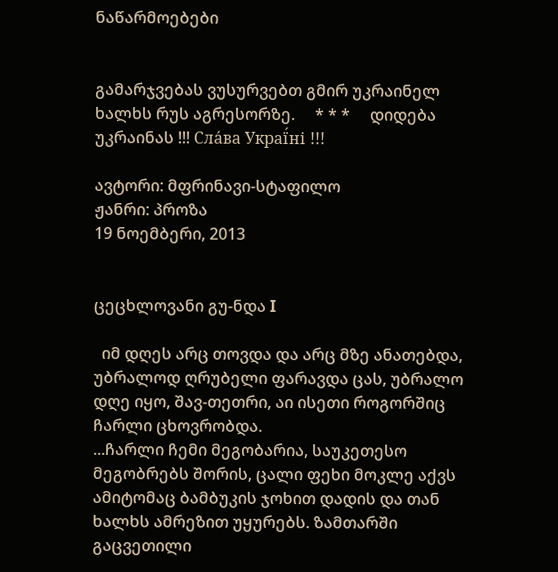ნაწარმოებები


გამარჯვებას ვუსურვებთ გმირ უკრაინელ ხალხს რუს აგრესორზე.     * * *     დიდება უკრაინას !!! Сла́ва Украї́ні !!!

ავტორი: მფრინავი-სტაფილო
ჟანრი: პროზა
19 ნოემბერი, 2013


ცეცხლოვანი გუ-ნდა I

  იმ დღეს არც თოვდა და არც მზე ანათებდა, უბრალოდ ღრუბელი ფარავდა ცას, უბრალო დღე იყო, შავ-თეთრი, აი ისეთი როგორშიც ჩარლი ცხოვრობდა.
...ჩარლი ჩემი მეგობარია, საუკეთესო მეგობრებს შორის, ცალი ფეხი მოკლე აქვს ამიტომაც ბამბუკის ჯოხით დადის და თან ხალხს ამრეზით უყურებს. ზამთარში გაცვეთილი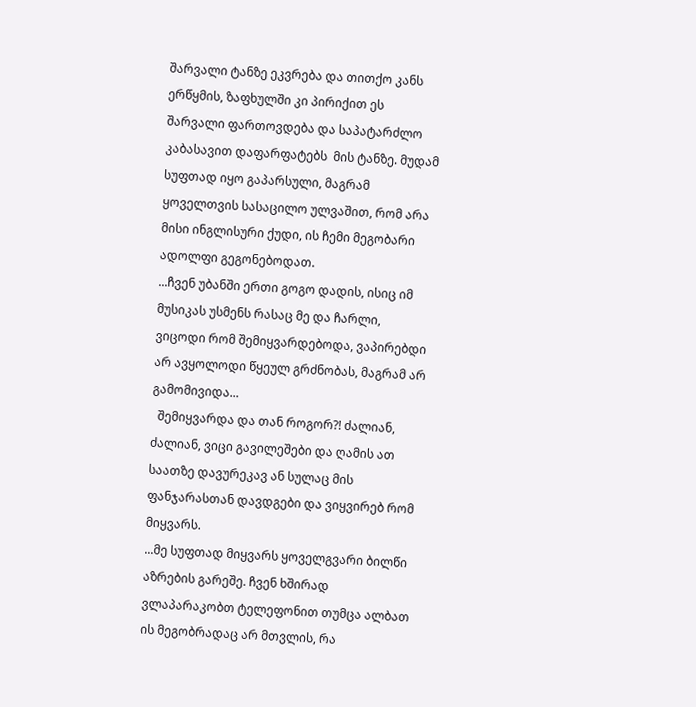შარვალი ტანზე ეკვრება და თითქო კანს ერწყმის, ზაფხულში კი პირიქით ეს შარვალი ფართოვდება და საპატარძლო კაბასავით დაფარფატებს  მის ტანზე. მუდამ სუფთად იყო გაპარსული, მაგრამ ყოველთვის სასაცილო ულვაშით, რომ არა მისი ინგლისური ქუდი, ის ჩემი მეგობარი ადოლფი გეგონებოდათ.
...ჩვენ უბანში ერთი გოგო დადის, ისიც იმ მუსიკას უსმენს რასაც მე და ჩარლი, ვიცოდი რომ შემიყვარდებოდა, ვაპირებდი არ ავყოლოდი წყეულ გრძნობას, მაგრამ არ გამომივიდა...
  შემიყვარდა და თან როგორ?! ძალიან, ძალიან, ვიცი გავილეშები და ღამის ათ საათზე დავურეკავ ან სულაც მის ფანჯარასთან დავდგები და ვიყვირებ რომ მიყვარს.
...მე სუფთად მიყვარს ყოველგვარი ბილწი აზრების გარეშე. ჩვენ ხშირად ვლაპარაკობთ ტელეფონით თუმცა ალბათ ის მეგობრადაც არ მთვლის, რა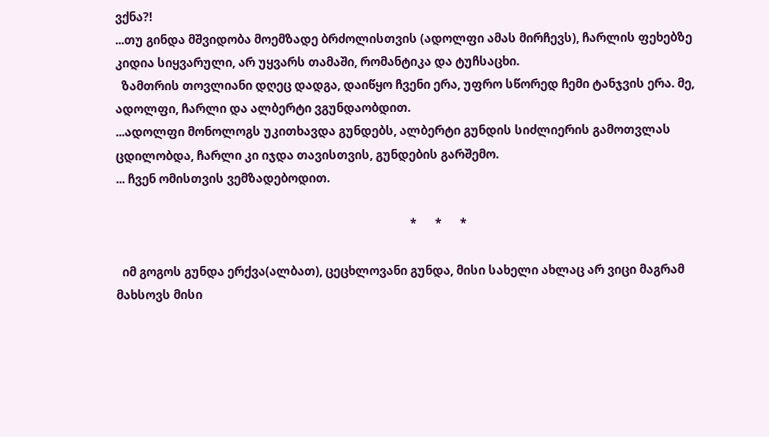ვქნა?!
...თუ გინდა მშვიდობა მოემზადე ბრძოლისთვის (ადოლფი ამას მირჩევს), ჩარლის ფეხებზე კიდია სიყვარული, არ უყვარს თამაში, რომანტიკა და ტუჩსაცხი.
  ზამთრის თოვლიანი დღეც დადგა, დაიწყო ჩვენი ერა, უფრო სწორედ ჩემი ტანჯვის ერა. მე, ადოლფი, ჩარლი და ალბერტი ვგუნდაობდით.
...ადოლფი მონოლოგს უკითხავდა გუნდებს, ალბერტი გუნდის სიძლიერის გამოთვლას ცდილობდა, ჩარლი კი იჯდა თავისთვის, გუნდების გარშემო.
... ჩვენ ომისთვის ვემზადებოდით.

                                                                                                  *      *      *

  იმ გოგოს გუნდა ერქვა(ალბათ), ცეცხლოვანი გუნდა, მისი სახელი ახლაც არ ვიცი მაგრამ მახსოვს მისი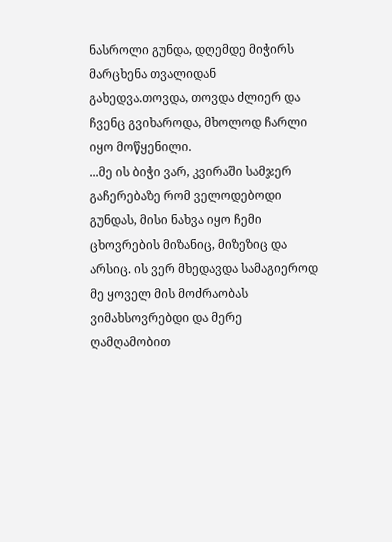ნასროლი გუნდა, დღემდე მიჭირს მარცხენა თვალიდან გახედვა.თოვდა, თოვდა ძლიერ და ჩვენც გვიხაროდა, მხოლოდ ჩარლი იყო მოწყენილი.
...მე ის ბიჭი ვარ, კვირაში სამჯერ გაჩერებაზე რომ ველოდებოდი გუნდას, მისი ნახვა იყო ჩემი ცხოვრების მიზანიც, მიზეზიც და არსიც. ის ვერ მხედავდა სამაგიეროდ მე ყოველ მის მოძრაობას ვიმახსოვრებდი და მერე ღამღამობით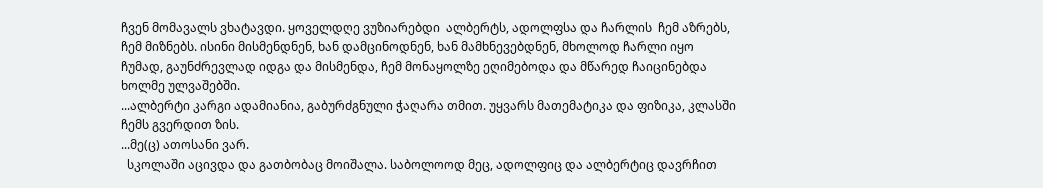ჩვენ მომავალს ვხატავდი. ყოველდღე ვუზიარებდი  ალბერტს, ადოლფსა და ჩარლის  ჩემ აზრებს, ჩემ მიზნებს. ისინი მისმენდნენ, ხან დამცინოდნენ, ხან მამხნევებდნენ, მხოლოდ ჩარლი იყო ჩუმად, გაუნძრევლად იდგა და მისმენდა, ჩემ მონაყოლზე ეღიმებოდა და მწარედ ჩაიცინებდა ხოლმე ულვაშებში.
...ალბერტი კარგი ადამიანია, გაბურძგნული ჭაღარა თმით. უყვარს მათემატიკა და ფიზიკა, კლასში ჩემს გვერდით ზის.
...მე(ც) ათოსანი ვარ.
  სკოლაში აცივდა და გათბობაც მოიშალა. საბოლოოდ მეც, ადოლფიც და ალბერტიც დავრჩით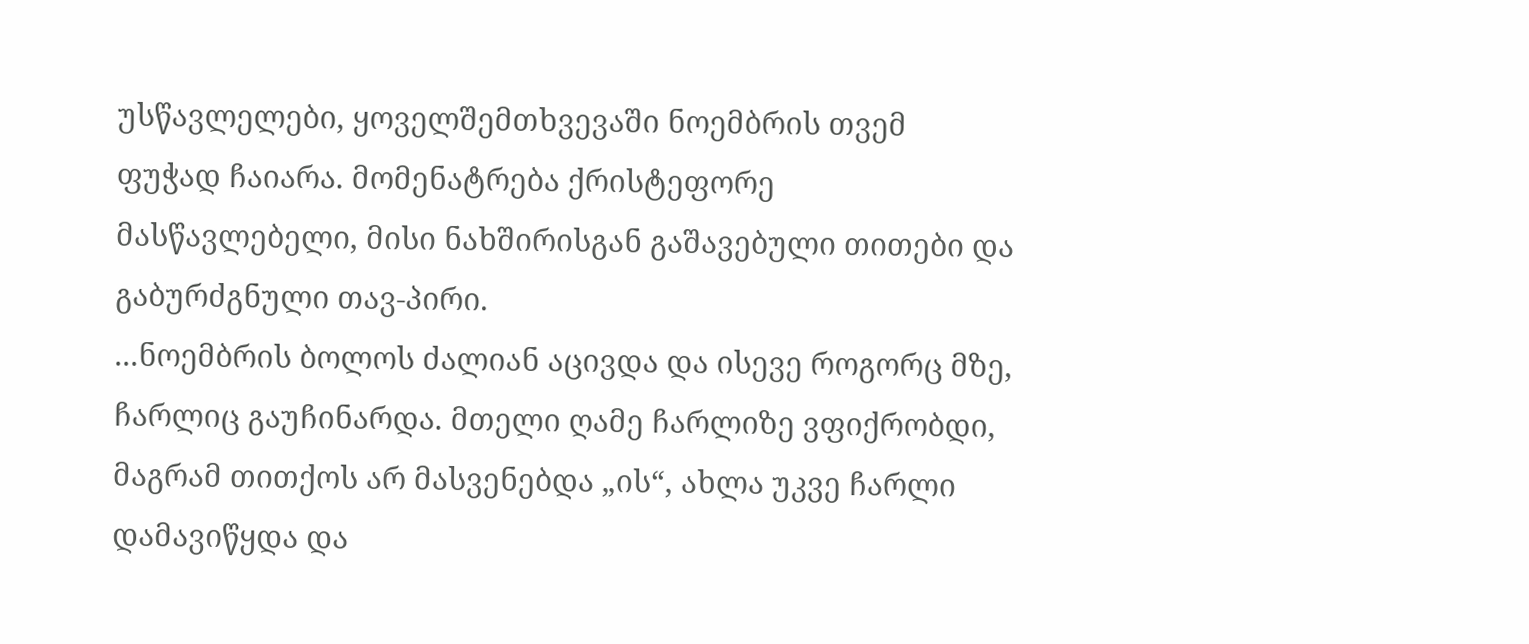უსწავლელები, ყოველშემთხვევაში ნოემბრის თვემ ფუჭად ჩაიარა. მომენატრება ქრისტეფორე მასწავლებელი, მისი ნახშირისგან გაშავებული თითები და გაბურძგნული თავ-პირი.
...ნოემბრის ბოლოს ძალიან აცივდა და ისევე როგორც მზე, ჩარლიც გაუჩინარდა. მთელი ღამე ჩარლიზე ვფიქრობდი, მაგრამ თითქოს არ მასვენებდა „ის“, ახლა უკვე ჩარლი დამავიწყდა და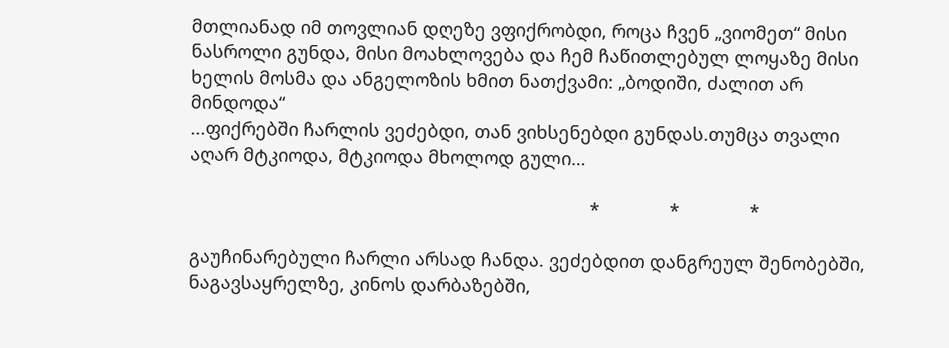მთლიანად იმ თოვლიან დღეზე ვფიქრობდი, როცა ჩვენ „ვიომეთ“ მისი ნასროლი გუნდა, მისი მოახლოვება და ჩემ ჩაწითლებულ ლოყაზე მისი ხელის მოსმა და ანგელოზის ხმით ნათქვამი: „ბოდიში, ძალით არ მინდოდა“
...ფიქრებში ჩარლის ვეძებდი, თან ვიხსენებდი გუნდას.თუმცა თვალი აღარ მტკიოდა, მტკიოდა მხოლოდ გული…

                                                                                *              *              *

გაუჩინარებული ჩარლი არსად ჩანდა. ვეძებდით დანგრეულ შენობებში, ნაგავსაყრელზე, კინოს დარბაზებში,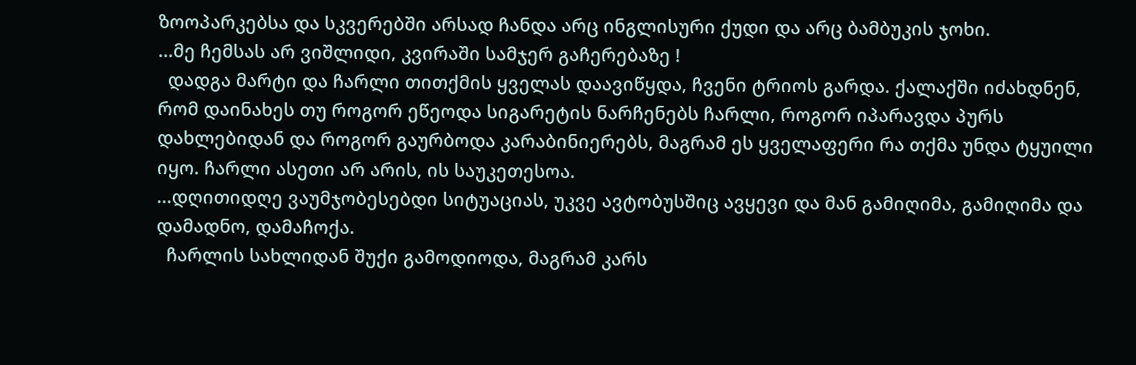ზოოპარკებსა და სკვერებში არსად ჩანდა არც ინგლისური ქუდი და არც ბამბუკის ჯოხი.
...მე ჩემსას არ ვიშლიდი, კვირაში სამჯერ გაჩერებაზე !
  დადგა მარტი და ჩარლი თითქმის ყველას დაავიწყდა, ჩვენი ტრიოს გარდა. ქალაქში იძახდნენ, რომ დაინახეს თუ როგორ ეწეოდა სიგარეტის ნარჩენებს ჩარლი, როგორ იპარავდა პურს დახლებიდან და როგორ გაურბოდა კარაბინიერებს, მაგრამ ეს ყველაფერი რა თქმა უნდა ტყუილი იყო. ჩარლი ასეთი არ არის, ის საუკეთესოა.
...დღითიდღე ვაუმჯობესებდი სიტუაციას, უკვე ავტობუსშიც ავყევი და მან გამიღიმა, გამიღიმა და დამადნო, დამაჩოქა.
  ჩარლის სახლიდან შუქი გამოდიოდა, მაგრამ კარს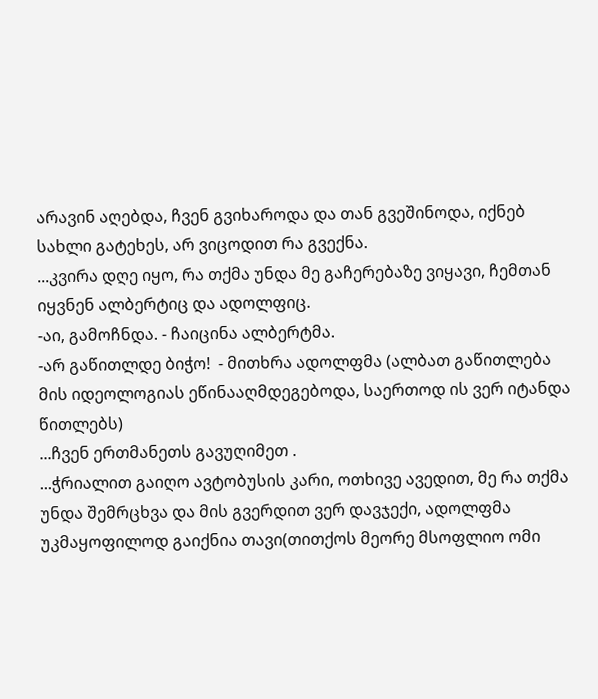არავინ აღებდა, ჩვენ გვიხაროდა და თან გვეშინოდა, იქნებ სახლი გატეხეს, არ ვიცოდით რა გვექნა.
...კვირა დღე იყო, რა თქმა უნდა მე გაჩერებაზე ვიყავი, ჩემთან იყვნენ ალბერტიც და ადოლფიც.
-აი, გამოჩნდა. - ჩაიცინა ალბერტმა.
-არ გაწითლდე ბიჭო!  - მითხრა ადოლფმა (ალბათ გაწითლება მის იდეოლოგიას ეწინააღმდეგებოდა, საერთოდ ის ვერ იტანდა წითლებს)
...ჩვენ ერთმანეთს გავუღიმეთ .
...ჭრიალით გაიღო ავტობუსის კარი, ოთხივე ავედით, მე რა თქმა უნდა შემრცხვა და მის გვერდით ვერ დავჯექი, ადოლფმა უკმაყოფილოდ გაიქნია თავი(თითქოს მეორე მსოფლიო ომი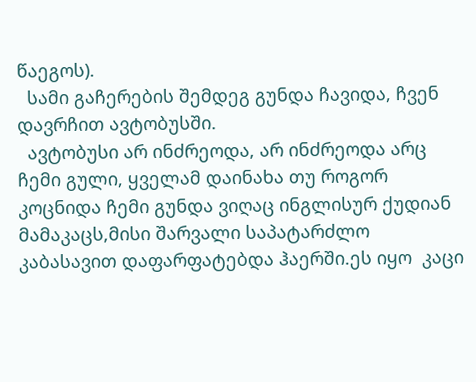წაეგოს).
  სამი გაჩერების შემდეგ გუნდა ჩავიდა, ჩვენ დავრჩით ავტობუსში.
  ავტობუსი არ ინძრეოდა, არ ინძრეოდა არც ჩემი გული, ყველამ დაინახა თუ როგორ კოცნიდა ჩემი გუნდა ვიღაც ინგლისურ ქუდიან მამაკაცს,მისი შარვალი საპატარძლო კაბასავით დაფარფატებდა ჰაერში.ეს იყო  კაცი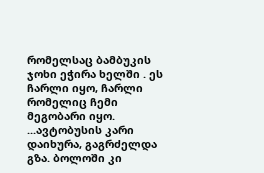რომელსაც ბამბუკის ჯოხი ეჭირა ხელში . ეს ჩარლი იყო, ჩარლი რომელიც ჩემი მეგობარი იყო.
...ავტობუსის კარი დაიხურა, გაგრძელდა გზა. ბოლოში კი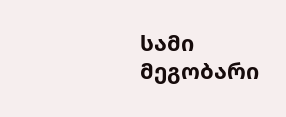სამი მეგობარი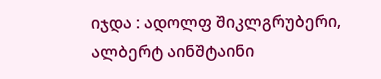იჯდა : ადოლფ შიკლგრუბერი, ალბერტ აინშტაინი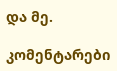და მე.

კომენტარები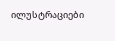ილუსტრაციები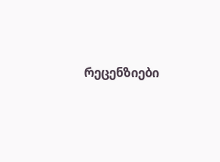რეცენზიები